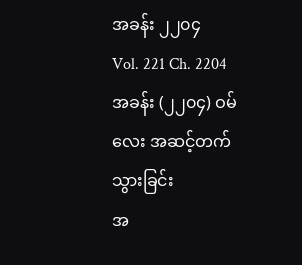အခန်း ၂၂၀၄
Vol. 221 Ch. 2204
အခန်း (၂၂၀၄) ဝမ်လေး အဆင့်တက်သွားခြင်း
အ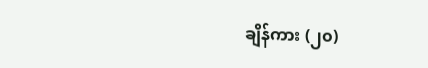ချိန်ကား (၂၀)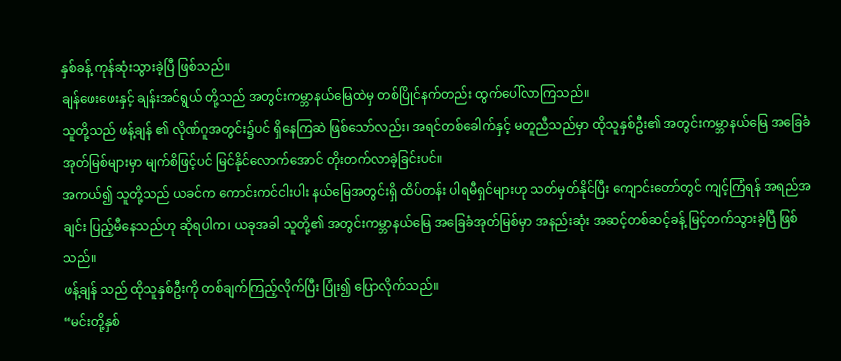နှစ်ခန့် ကုန်ဆုံးသွားခဲ့ပြီ ဖြစ်သည်။
ချန်ဖေးဖေးနှင့် ချန်းအင်ရွယ် တို့သည် အတွင်းကမ္ဘာနယ်မြေထဲမှ တစ်ပြိုင်နက်တည်း ထွက်ပေါ်လာကြသည်။
သူတို့သည် ဖန့်ချန် ၏ လိုဏ်ဂူအတွင်း၌ပင် ရှိနေကြဆဲ ဖြစ်သော်လည်း၊ အရင်တစ်ခေါက်နှင့် မတူညီသည်မှာ ထိုသူနှစ်ဦး၏ အတွင်းကမ္ဘာနယ်မြေ အခြေခံအုတ်မြစ်များမှာ မျက်စိဖြင့်ပင် မြင်နိုင်လောက်အောင် တိုးတက်လာခဲ့ခြင်းပင်။
အကယ်၍ သူတို့သည် ယခင်က ကောင်းကင်ငါးပါး နယ်မြေအတွင်းရှိ ထိပ်တန်း ပါရမီရှင်များဟု သတ်မှတ်နိုင်ပြီး ကျောင်းတော်တွင် ကျင့်ကြံရန် အရည်အချင်း ပြည့်မီနေသည်ဟု ဆိုရပါက၊ ယခုအခါ သူတို့၏ အတွင်းကမ္ဘာနယ်မြေ အခြေခံအုတ်မြစ်မှာ အနည်းဆုံး အဆင့်တစ်ဆင့်ခန့် မြင့်တက်သွားခဲ့ပြီ ဖြစ်သည်။
ဖန့်ချန် သည် ထိုသူနှစ်ဦးကို တစ်ချက်ကြည့်လိုက်ပြီး ပြုံး၍ ပြောလိုက်သည်။
“မင်းတို့နှစ်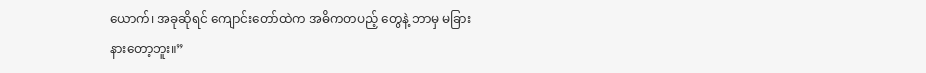ယောက်၊ အခုဆိုရင် ကျောင်းတော်ထဲက အဓိကတပည့် တွေနဲ့ ဘာမှ မခြားနားတော့ဘူး။”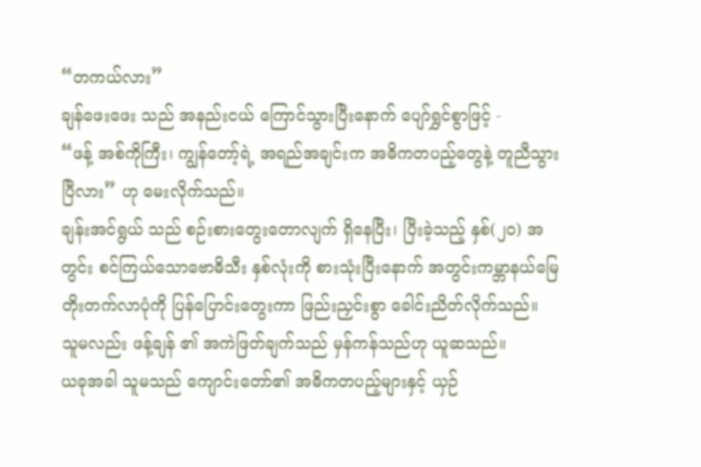“တကယ်လား”
ချန်ဖေးဖေး သည် အနည်းငယ် ကြောင်သွားပြီးနောက် ပျော်ရွှင်စွာဖြင့် -
“ဖန့် အစ်ကိုကြီး၊ ကျွန်တော့်ရဲ့ အရည်အချင်းက အဓိကတပည့်တွေနဲ့ တူညီသွားပြီလား” ဟု မေးလိုက်သည်။
ချန်းအင်ရွယ် သည် စဉ်းစားတွေးတောလျက် ရှိနေပြီး၊ ပြီးခဲ့သည့် နှစ်(၂၀) အတွင်း စင်ကြယ်သောဗောဓိသီး နှစ်လုံးကို စားသုံးပြီးနောက် အတွင်းကမ္ဘာနယ်မြေ တိုးတက်လာပုံကို ပြန်ပြောင်းတွေးကာ ဖြည်းညှင်းစွာ ခေါင်းညိတ်လိုက်သည်။
သူမလည်း ဖန့်ချန် ၏ အကဲဖြတ်ချက်သည် မှန်ကန်သည်ဟု ယူဆသည်။
ယခုအခါ သူမသည် ကျောင်းတော်၏ အဓိကတပည့်များနှင့် ယှဉ်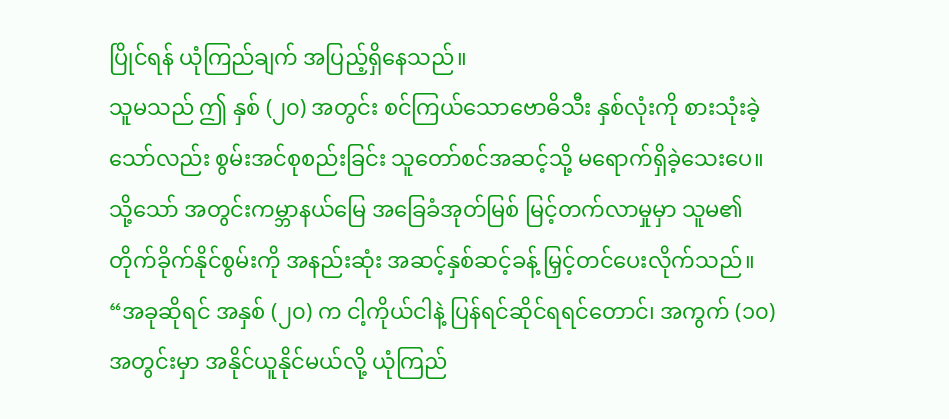ပြိုင်ရန် ယုံကြည်ချက် အပြည့်ရှိနေသည်။
သူမသည် ဤ နှစ် (၂၀) အတွင်း စင်ကြယ်သောဗောဓိသီး နှစ်လုံးကို စားသုံးခဲ့သော်လည်း စွမ်းအင်စုစည်းခြင်း သူတော်စင်အဆင့်သို့ မရောက်ရှိခဲ့သေးပေ။
သို့သော် အတွင်းကမ္ဘာနယ်မြေ အခြေခံအုတ်မြစ် မြင့်တက်လာမှုမှာ သူမ၏ တိုက်ခိုက်နိုင်စွမ်းကို အနည်းဆုံး အဆင့်နှစ်ဆင့်ခန့် မြှင့်တင်ပေးလိုက်သည်။
“အခုဆိုရင် အနှစ် (၂၀) က ငါ့ကိုယ်ငါနဲ့ ပြန်ရင်ဆိုင်ရရင်တောင်၊ အကွက် (၁၀) အတွင်းမှာ အနိုင်ယူနိုင်မယ်လို့ ယုံကြည်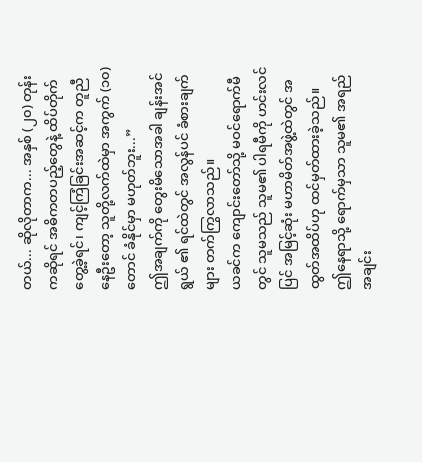တယ်... ဆိုလိုတာက... အနှစ် (၂၀) တုန်းကဆိုရင် အဓိကတပည့်တွေနဲ့ ထိပ်တိုက်တွေ့ခဲ့ရင်၊ ကျင့်ကြံခြင်းအဆင့်က တူညီနေဦးတော့ သူတို့လက်ထဲမှာ အကွက် (၁၀) တောင် ခံနိုင်မှာ မဟုတ်ဘူး...”
ဤအချက်ကို တွေးမိသောအခါ ချန်းအင်ရွယ် ၏ ရင်ထဲတွင် အလွန်ပင် ခံစားချက်များ တက်ကြွလာသည်။
ယခင်က ကျောင်းတော်သို့ မဝင်ရောက်မီတွင် သူမသည် သူမ၏ ပါရမီကို ဟင်းလင်ပြင် အမြင့်ဆုံး မဟာမိတ်အဖွဲ့ထဲတွင် အထွတ်အထိပ်ဟု ထင်မှတ်ထားခဲ့သည်။
ဤနေရာသို့ ရောက်မှသာ သူမ၏ အရည်အချင်း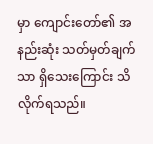မှာ ကျောင်းတော်၏ အနည်းဆုံး သတ်မှတ်ချက်သာ ရှိသေးကြောင်း သိလိုက်ရသည်။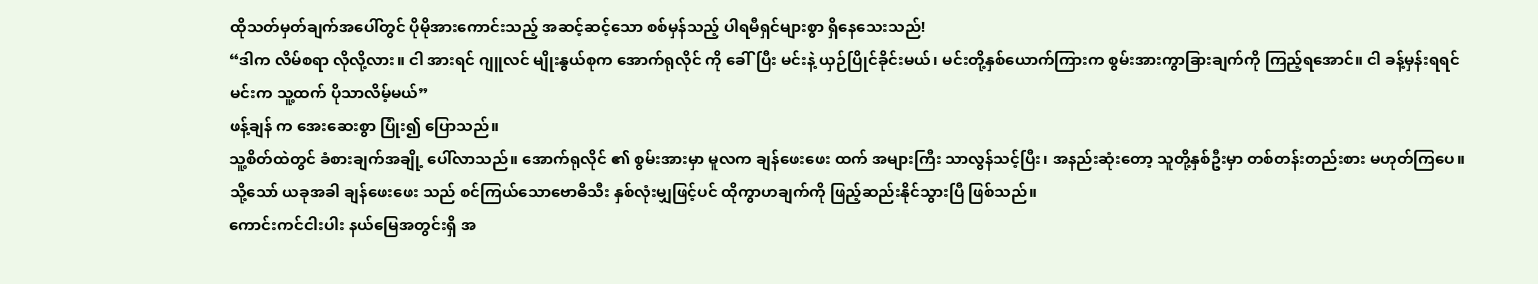ထိုသတ်မှတ်ချက်အပေါ်တွင် ပိုမိုအားကောင်းသည့် အဆင့်ဆင့်သော စစ်မှန်သည့် ပါရမီရှင်များစွာ ရှိနေသေးသည်!
“ဒါက လိမ်စရာ လိုလို့လား။ ငါ အားရင် ဂျူလင် မျိုးနွယ်စုက အောက်ရုလိုင် ကို ခေါ်ပြီး မင်းနဲ့ ယှဉ်ပြိုင်ခိုင်းမယ်၊ မင်းတို့နှစ်ယောက်ကြားက စွမ်းအားကွာခြားချက်ကို ကြည့်ရအောင်။ ငါ ခန့်မှန်းရရင် မင်းက သူ့ထက် ပိုသာလိမ့်မယ်”
ဖန့်ချန် က အေးဆေးစွာ ပြုံး၍ ပြောသည်။
သူ့စိတ်ထဲတွင် ခံစားချက်အချို့ ပေါ်လာသည်။ အောက်ရုလိုင် ၏ စွမ်းအားမှာ မူလက ချန်ဖေးဖေး ထက် အများကြီး သာလွန်သင့်ပြီး၊ အနည်းဆုံးတော့ သူတို့နှစ်ဦးမှာ တစ်တန်းတည်းစား မဟုတ်ကြပေ။
သို့သော် ယခုအခါ ချန်ဖေးဖေး သည် စင်ကြယ်သောဗောဓိသီး နှစ်လုံးမျှဖြင့်ပင် ထိုကွာဟချက်ကို ဖြည့်ဆည်းနိုင်သွားပြီ ဖြစ်သည်။
ကောင်းကင်ငါးပါး နယ်မြေအတွင်းရှိ အ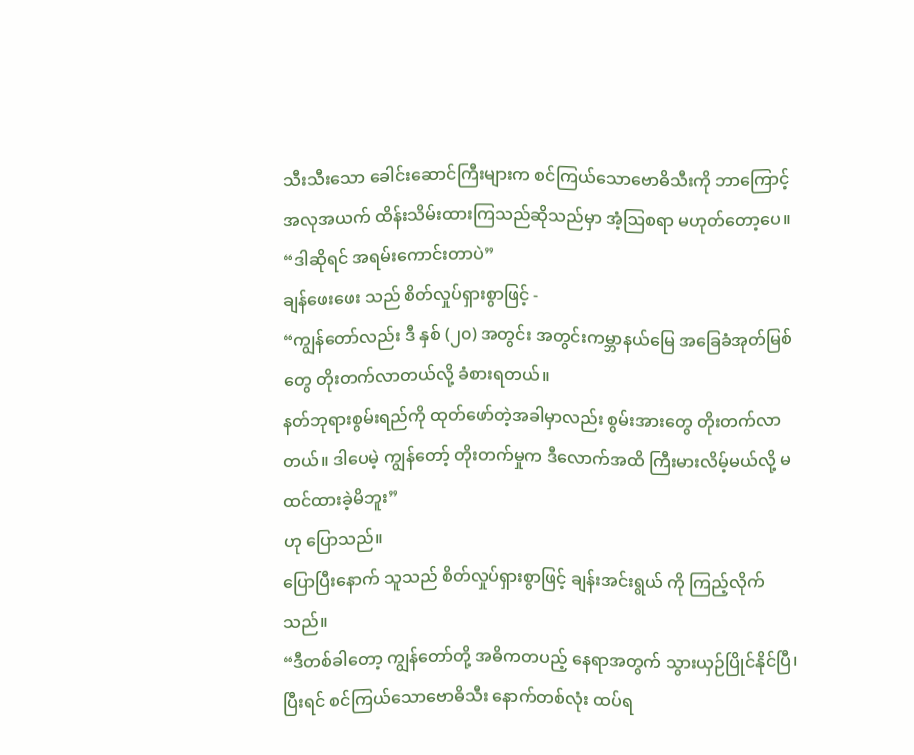သီးသီးသော ခေါင်းဆောင်ကြီးများက စင်ကြယ်သောဗောဓိသီးကို ဘာကြောင့် အလုအယက် ထိန်းသိမ်းထားကြသည်ဆိုသည်မှာ အံ့ဩစရာ မဟုတ်တော့ပေ။
“ဒါဆိုရင် အရမ်းကောင်းတာပဲ”
ချန်ဖေးဖေး သည် စိတ်လှုပ်ရှားစွာဖြင့် -
“ကျွန်တော်လည်း ဒီ နှစ် (၂၀) အတွင်း အတွင်းကမ္ဘာနယ်မြေ အခြေခံအုတ်မြစ်တွေ တိုးတက်လာတယ်လို့ ခံစားရတယ်။
နတ်ဘုရားစွမ်းရည်ကို ထုတ်ဖော်တဲ့အခါမှာလည်း စွမ်းအားတွေ တိုးတက်လာတယ်။ ဒါပေမဲ့ ကျွန်တော့် တိုးတက်မှုက ဒီလောက်အထိ ကြီးမားလိမ့်မယ်လို့ မထင်ထားခဲ့မိဘူး”
ဟု ပြောသည်။
ပြောပြီးနောက် သူသည် စိတ်လှုပ်ရှားစွာဖြင့် ချန်းအင်းရွယ် ကို ကြည့်လိုက်သည်။
“ဒီတစ်ခါတော့ ကျွန်တော်တို့ အဓိကတပည့် နေရာအတွက် သွားယှဉ်ပြိုင်နိုင်ပြီ၊ ပြီးရင် စင်ကြယ်သောဗောဓိသီး နောက်တစ်လုံး ထပ်ရ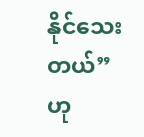နိုင်သေးတယ်”
ဟု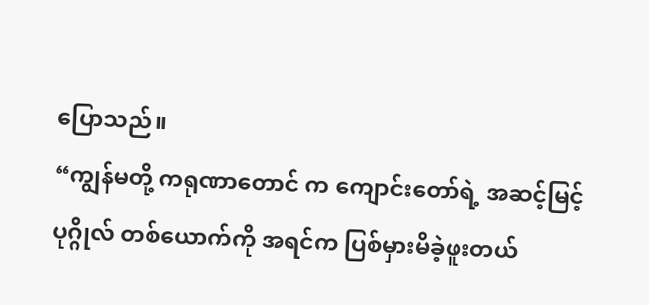ပြောသည်။
“ကျွန်မတို့ ကရုဏာတောင် က ကျောင်းတော်ရဲ့ အဆင့်မြင့်ပုဂ္ဂိုလ် တစ်ယောက်ကို အရင်က ပြစ်မှားမိခဲ့ဖူးတယ်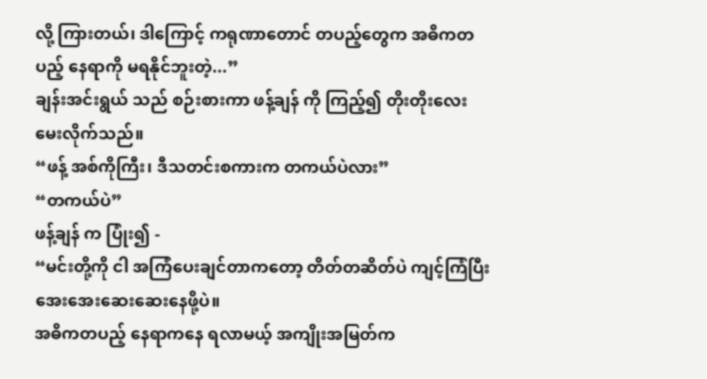လို့ ကြားတယ်၊ ဒါကြောင့် ကရုဏာတောင် တပည့်တွေက အဓိကတပည့် နေရာကို မရနိုင်ဘူးတဲ့...”
ချန်းအင်းရွယ် သည် စဉ်းစားကာ ဖန့်ချန် ကို ကြည့်၍ တိုးတိုးလေး မေးလိုက်သည်။
“ဖန့် အစ်ကိုကြီး၊ ဒီသတင်းစကားက တကယ်ပဲလား”
“တကယ်ပဲ”
ဖန့်ချန် က ပြုံး၍ -
“မင်းတို့ကို ငါ အကြံပေးချင်တာကတော့ တိတ်တဆိတ်ပဲ ကျင့်ကြံပြီး အေးအေးဆေးဆေးနေဖို့ပဲ။
အဓိကတပည့် နေရာကနေ ရလာမယ့် အကျိုးအမြတ်က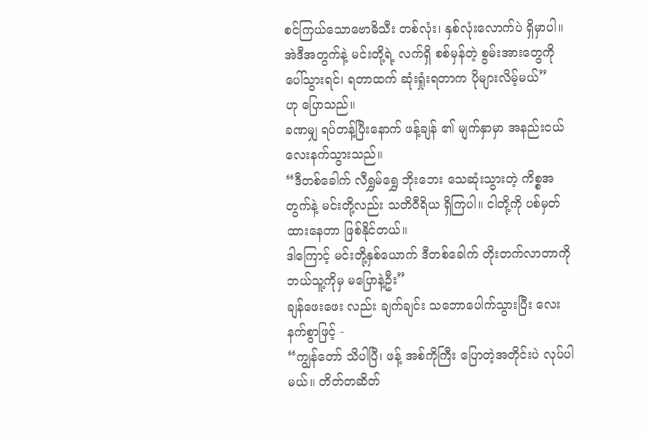စင်ကြယ်သောဗောဓိသီး တစ်လုံး၊ နှစ်လုံးလောက်ပဲ ရှိမှာပါ။
အဲဒီအတွက်နဲ့ မင်းတို့ရဲ့ လက်ရှိ စစ်မှန်တဲ့ စွမ်းအားတွေကို ပေါ်သွားရင်၊ ရတာထက် ဆုံးရှုံးရတာက ပိုများလိမ့်မယ်”
ဟု ပြောသည်။
ခဏမျှ ရပ်တန့်ပြီးနောက် ဖန့်ချန် ၏ မျက်နှာမှာ အနည်းငယ် လေးနက်သွားသည်။
“ဒီတစ်ခေါက် လီရွှမ်ရွှေ ဘိုးဘေး သေဆုံးသွားတဲ့ ကိစ္စအတွက်နဲ့ မင်းတို့လည်း သတိဝီရိယ ရှိကြပါ။ ငါတို့ကို ပစ်မှတ်ထားနေတာ ဖြစ်နိုင်တယ်။
ဒါကြောင့် မင်းတို့နှစ်ယောက် ဒီတစ်ခေါက် တိုးတက်လာတာကို ဘယ်သူ့ကိုမှ မပြောနဲ့ဦး”
ချန်ဖေးဖေး လည်း ချက်ချင်း သဘောပေါက်သွားပြီး လေးနက်စွာဖြင့် -
“ကျွန်တော် သိပါပြီ၊ ဖန့် အစ်ကိုကြီး ပြောတဲ့အတိုင်းပဲ လုပ်ပါမယ်။ တိတ်တဆိတ်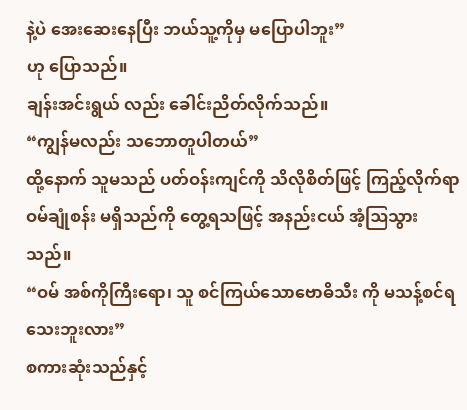နဲ့ပဲ အေးဆေးနေပြီး ဘယ်သူ့ကိုမှ မပြောပါဘူး”
ဟု ပြောသည်။
ချန်းအင်းရွယ် လည်း ခေါင်းညိတ်လိုက်သည်။
“ကျွန်မလည်း သဘောတူပါတယ်”
ထို့နောက် သူမသည် ပတ်ဝန်းကျင်ကို သိလိုစိတ်ဖြင့် ကြည့်လိုက်ရာ ဝမ်ချုံစန်း မရှိသည်ကို တွေ့ရသဖြင့် အနည်းငယ် အံ့ဩသွားသည်။
“ဝမ် အစ်ကိုကြီးရော၊ သူ စင်ကြယ်သောဗောဓိသီး ကို မသန့်စင်ရသေးဘူးလား”
စကားဆုံးသည်နှင့်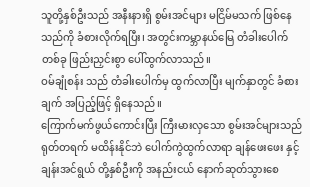သူတို့နှစ်ဦးသည် အနီးနားရှိ စွမ်းအင်များ မငြိမ်မသက် ဖြစ်နေသည်ကို ခံစားလိုက်ရပြီး၊ အတွင်းကမ္ဘာနယ်မြေ တံခါးပေါက်တစ်ခု ဖြည်းညှင်းစွာ ပေါ်ထွက်လာသည်။
ဝမ်ချုံစန်း သည် တံခါးပေါက်မှ ထွက်လာပြီး မျက်နှာတွင် ခံစားချက် အပြည့်ဖြင့် ရှိနေသည်။
ကြောက်မက်ဖွယ်ကောင်းပြီး ကြီးမားလှသော စွမ်းအင်များသည် ရုတ်တရက် မထိန်းနိုင်ဘဲ ပေါက်ကွဲထွက်လာရာ ချန်ဖေးဖေး နှင့် ချန်းအင်ရွယ် တို့နှစ်ဦးကို အနည်းငယ် နောက်ဆုတ်သွားစေ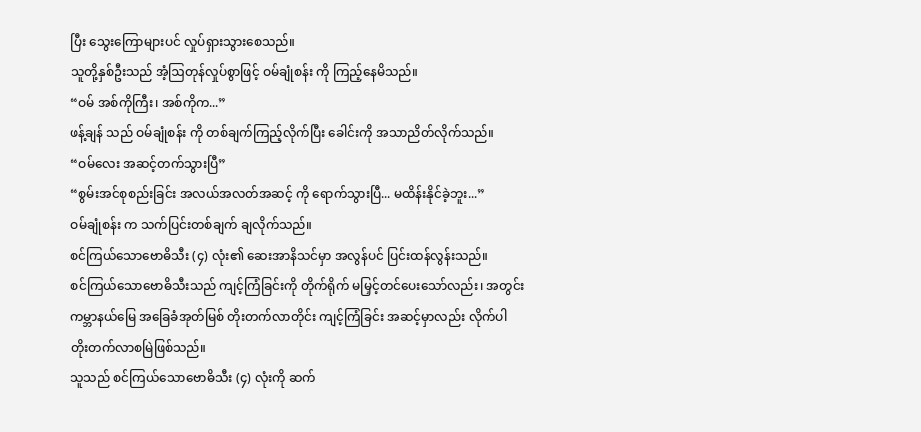ပြီး သွေးကြောများပင် လှုပ်ရှားသွားစေသည်။
သူတို့နှစ်ဦးသည် အံ့ဩတုန်လှုပ်စွာဖြင့် ဝမ်ချုံစန်း ကို ကြည့်နေမိသည်။
“ဝမ် အစ်ကိုကြီး၊ အစ်ကိုက...”
ဖန့်ချန် သည် ဝမ်ချုံစန်း ကို တစ်ချက်ကြည့်လိုက်ပြီး ခေါင်းကို အသာညိတ်လိုက်သည်။
“ဝမ်လေး အဆင့်တက်သွားပြီ”
“စွမ်းအင်စုစည်းခြင်း အလယ်အလတ်အဆင့် ကို ရောက်သွားပြီ... မထိန်းနိုင်ခဲ့ဘူး...”
ဝမ်ချုံစန်း က သက်ပြင်းတစ်ချက် ချလိုက်သည်။
စင်ကြယ်သောဗောဓိသီး (၄) လုံး၏ ဆေးအာနိသင်မှာ အလွန်ပင် ပြင်းထန်လွန်းသည်။
စင်ကြယ်သောဗောဓိသီးသည် ကျင့်ကြံခြင်းကို တိုက်ရိုက် မမြှင့်တင်ပေးသော်လည်း၊ အတွင်းကမ္ဘာနယ်မြေ အခြေခံအုတ်မြစ် တိုးတက်လာတိုင်း ကျင့်ကြံခြင်း အဆင့်မှာလည်း လိုက်ပါ တိုးတက်လာစမြဲဖြစ်သည်။
သူသည် စင်ကြယ်သောဗောဓိသီး (၄) လုံးကို ဆက်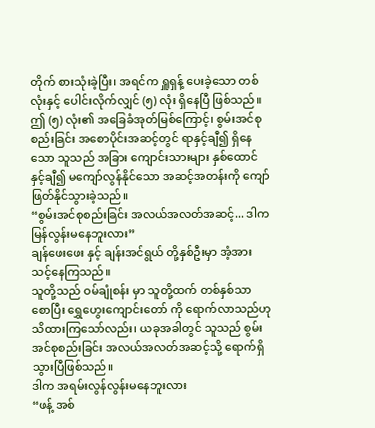တိုက် စားသုံးခဲ့ပြီး၊ အရင်က ရှူရှန့် ပေးခဲ့သော တစ်လုံးနှင့် ပေါင်းလိုက်လျှင် (၅) လုံး ရှိနေပြီ ဖြစ်သည်။ ဤ (၅) လုံး၏ အခြေခံအုတ်မြစ်ကြောင့်၊ စွမ်းအင်စုစည်းခြင်း အစောပိုင်းအဆင့်တွင် ရာနှင့်ချီ၍ ရှိနေသော သူသည် အခြား ကျောင်းသားများ နှစ်ထောင်နှင့်ချီ၍ မကျော်လွန်နိုင်သော အဆင့်အတန်းကို ကျော်ဖြတ်နိုင်သွားခဲ့သည်။
“စွမ်းအင်စုစည်းခြင်း အလယ်အလတ်အဆင့်... ဒါက မြန်လွန်းမနေဘူးလား”
ချန်ဖေးဖေး နှင့် ချန်းအင်ရွယ် တို့နှစ်ဦးမှာ အံ့အားသင့်နေကြသည်။
သူတို့သည် ဝမ်ချုံစန်း မှာ သူတို့ထက် တစ်နှစ်သာ စောပြီး ရွှေဟွေးကျောင်းတော် ကို ရောက်လာသည်ဟု သိထားကြသော်လည်း၊ ယခုအခါတွင် သူသည် စွမ်းအင်စုစည်းခြင်း အလယ်အလတ်အဆင့်သို့ ရောက်ရှိသွားပြီဖြစ်သည်။
ဒါက အရမ်းလွန်လွန်းမနေဘူးလား
“ဖန့် အစ်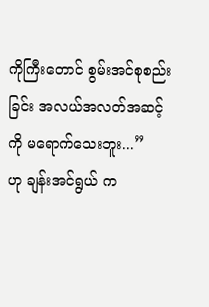ကိုကြီးတောင် စွမ်းအင်စုစည်းခြင်း အလယ်အလတ်အဆင့်ကို မရောက်သေးဘူး...”
ဟု ချန်းအင်ရွယ် က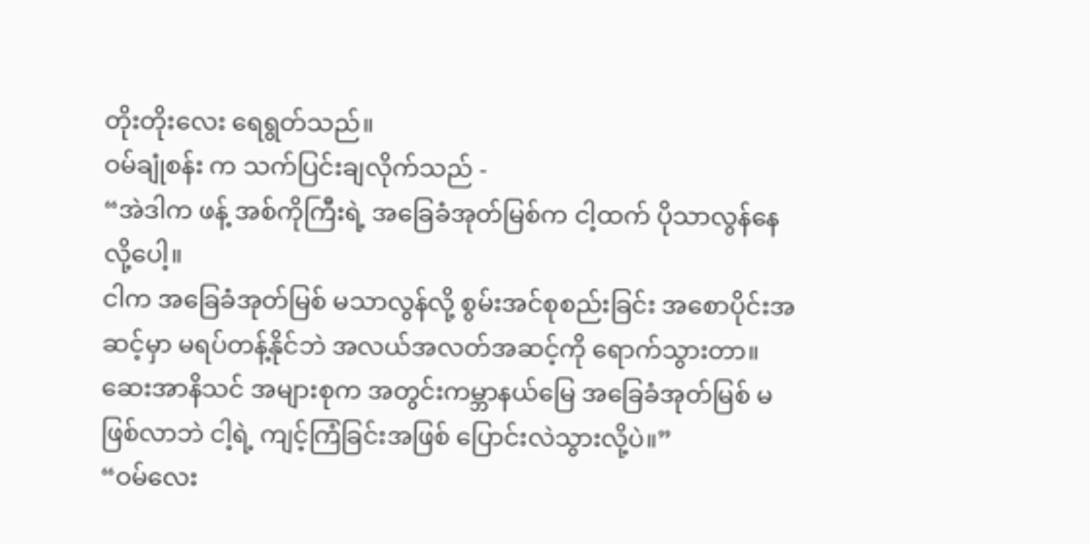တိုးတိုးလေး ရေရွတ်သည်။
ဝမ်ချုံစန်း က သက်ပြင်းချလိုက်သည် -
“အဲဒါက ဖန့် အစ်ကိုကြီးရဲ့ အခြေခံအုတ်မြစ်က ငါ့ထက် ပိုသာလွန်နေလို့ပေါ့။
ငါက အခြေခံအုတ်မြစ် မသာလွန်လို့ စွမ်းအင်စုစည်းခြင်း အစောပိုင်းအဆင့်မှာ မရပ်တန့်နိုင်ဘဲ အလယ်အလတ်အဆင့်ကို ရောက်သွားတာ။
ဆေးအာနိသင် အများစုက အတွင်းကမ္ဘာနယ်မြေ အခြေခံအုတ်မြစ် မဖြစ်လာဘဲ ငါ့ရဲ့ ကျင့်ကြံခြင်းအဖြစ် ပြောင်းလဲသွားလို့ပဲ။”
“ဝမ်လေး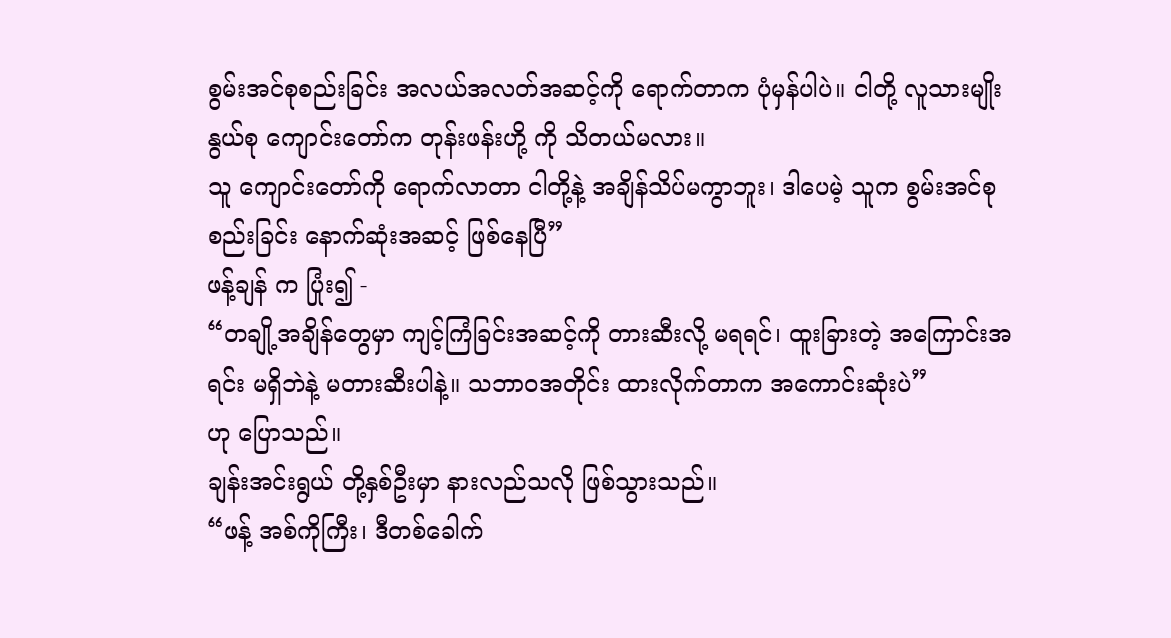စွမ်းအင်စုစည်းခြင်း အလယ်အလတ်အဆင့်ကို ရောက်တာက ပုံမှန်ပါပဲ။ ငါတို့ လူသားမျိုးနွယ်စု ကျောင်းတော်က တုန်းဖန်းဟို့ ကို သိတယ်မလား။
သူ ကျောင်းတော်ကို ရောက်လာတာ ငါတို့နဲ့ အချိန်သိပ်မကွာဘူး၊ ဒါပေမဲ့ သူက စွမ်းအင်စုစည်းခြင်း နောက်ဆုံးအဆင့် ဖြစ်နေပြီ”
ဖန့်ချန် က ပြုံး၍ -
“တချို့အချိန်တွေမှာ ကျင့်ကြံခြင်းအဆင့်ကို တားဆီးလို့ မရရင်၊ ထူးခြားတဲ့ အကြောင်းအရင်း မရှိဘဲနဲ့ မတားဆီးပါနဲ့။ သဘာဝအတိုင်း ထားလိုက်တာက အကောင်းဆုံးပဲ”
ဟု ပြောသည်။
ချန်းအင်းရွယ် တို့နှစ်ဦးမှာ နားလည်သလို ဖြစ်သွားသည်။
“ဖန့် အစ်ကိုကြီး၊ ဒီတစ်ခေါက်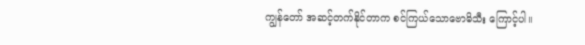ကျွန်တော် အဆင့်တက်နိုင်တာက စင်ကြယ်သောဗောဓိသီး ကြောင့်ပါ။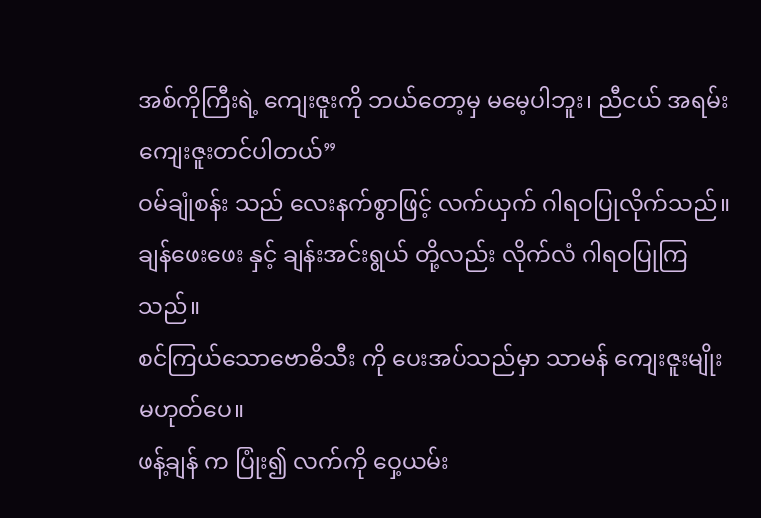အစ်ကိုကြီးရဲ့ ကျေးဇူးကို ဘယ်တော့မှ မမေ့ပါဘူး၊ ညီငယ် အရမ်း ကျေးဇူးတင်ပါတယ်”
ဝမ်ချုံစန်း သည် လေးနက်စွာဖြင့် လက်ယှက် ဂါရဝပြုလိုက်သည်။
ချန်ဖေးဖေး နှင့် ချန်းအင်းရွယ် တို့လည်း လိုက်လံ ဂါရဝပြုကြသည်။
စင်ကြယ်သောဗောဓိသီး ကို ပေးအပ်သည်မှာ သာမန် ကျေးဇူးမျိုး မဟုတ်ပေ။
ဖန့်ချန် က ပြုံး၍ လက်ကို ဝှေ့ယမ်း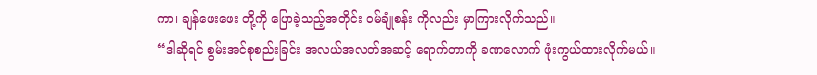ကာ၊ ချန်ဖေးဖေး တို့ကို ပြောခဲ့သည့်အတိုင်း ဝမ်ချုံစန်း ကိုလည်း မှာကြားလိုက်သည်။
“ဒါဆိုရင် စွမ်းအင်စုစည်းခြင်း အလယ်အလတ်အဆင့် ရောက်တာကို ခဏလောက် ဖုံးကွယ်ထားလိုက်မယ်။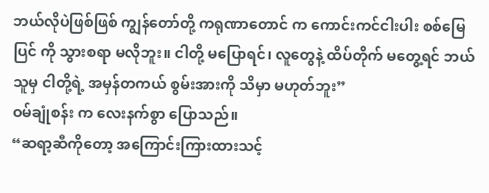ဘယ်လိုပဲဖြစ်ဖြစ် ကျွန်တော်တို့ ကရုဏာတောင် က ကောင်းကင်ငါးပါး စစ်မြေပြင် ကို သွားစရာ မလိုဘူး။ ငါတို့ မပြောရင်၊ လူတွေနဲ့ ထိပ်တိုက် မတွေ့ရင် ဘယ်သူမှ ငါတို့ရဲ့ အမှန်တကယ် စွမ်းအားကို သိမှာ မဟုတ်ဘူး”
ဝမ်ချုံစန်း က လေးနက်စွာ ပြောသည်။
“ဆရာ့ဆီကိုတော့ အကြောင်းကြားထားသင့်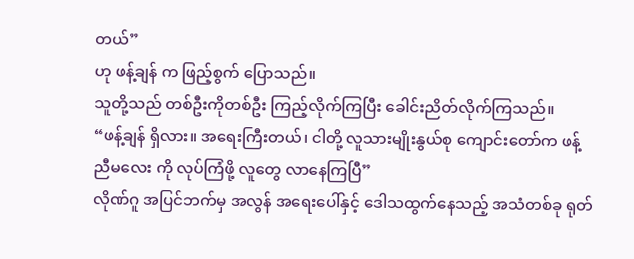တယ်”
ဟု ဖန့်ချန် က ဖြည့်စွက် ပြောသည်။
သူတို့သည် တစ်ဦးကိုတစ်ဦး ကြည့်လိုက်ကြပြီး ခေါင်းညိတ်လိုက်ကြသည်။
“ဖန့်ချန် ရှိလား။ အရေးကြီးတယ်၊ ငါတို့ လူသားမျိုးနွယ်စု ကျောင်းတော်က ဖန့် ညီမလေး ကို လုပ်ကြံဖို့ လူတွေ လာနေကြပြီ”
လိုဏ်ဂူ အပြင်ဘက်မှ အလွန် အရေးပေါ်နှင့် ဒေါသထွက်နေသည့် အသံတစ်ခု ရုတ်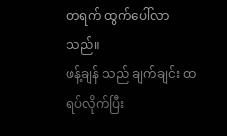တရက် ထွက်ပေါ်လာသည်။
ဖန့်ချန် သည် ချက်ချင်း ထရပ်လိုက်ပြီး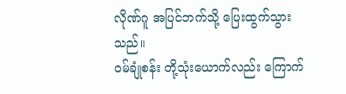လိုဏ်ဂူ အပြင်ဘက်သို့ ပြေးထွက်သွားသည်။
ဝမ်ချုံစန်း တို့သုံးယောက်လည်း ကြောက်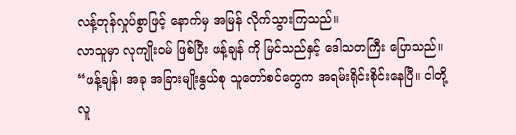လန့်တုန်လှုပ်စွာဖြင့် နောက်မှ အမြန် လိုက်သွားကြသည်။
လာသူမှာ လုကျိုးဝမ် ဖြစ်ပြီး ဖန့်ချန် ကို မြင်သည်နှင့် ဒေါသတကြီး ပြောသည်။
“ဖန့်ချန်၊ အခု အခြားမျိုးနွယ်စု သူတော်စင်တွေက အရမ်းရိုင်းစိုင်းနေပြီ။ ငါတို့ လူ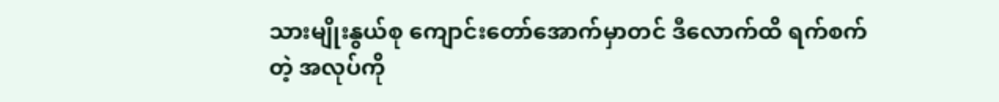သားမျိုးနွယ်စု ကျောင်းတော်အောက်မှာတင် ဒီလောက်ထိ ရက်စက်တဲ့ အလုပ်ကို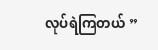လုပ်ရဲကြတယ် ”